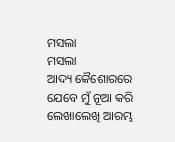ମସଲା
ମସଲା
ଆଦ୍ୟ କୈଶୋରରେ ଯେବେ ମୁଁ ନୂଆ କରି ଲେଖାଲେଖି ଆରମ୍ଭ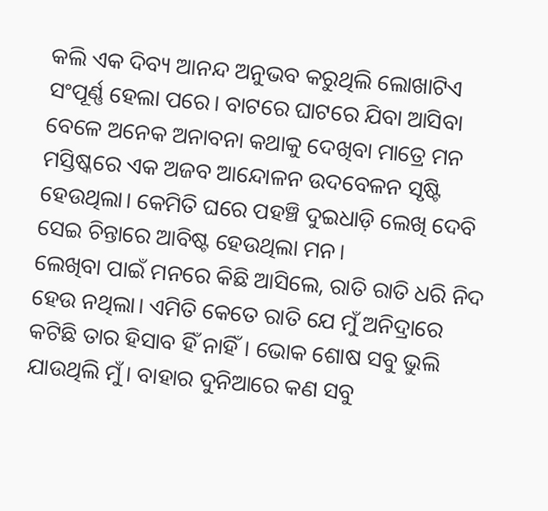କଲି ଏକ ଦିବ୍ୟ ଆନନ୍ଦ ଅନୁଭବ କରୁଥିଲି ଲୋଖାଟିଏ ସଂପୂର୍ଣ୍ଣ ହେଲା ପରେ। ବାଟରେ ଘାଟରେ ଯିବା ଆସିବା ବେଳେ ଅନେକ ଅନାବନା କଥାକୁ ଦେଖିବା ମାତ୍ରେ ମନ ମସ୍ତିଷ୍କରେ ଏକ ଅଜବ ଆନ୍ଦୋଳନ ଉଦବେଳନ ସୃଷ୍ଟି ହେଉଥିଲା। କେମିତି ଘରେ ପହଞ୍ଚି ଦୁଇଧାଡ଼ି ଲେଖି ଦେବି ସେଇ ଚିନ୍ତାରେ ଆବିଷ୍ଟ ହେଉଥିଲା ମନ।
ଲେଖିବା ପାଇଁ ମନରେ କିଛି ଆସିଲେ, ରାତି ରାତି ଧରି ନିଦ ହେଉ ନଥିଲା। ଏମିତି କେତେ ରାତି ଯେ ମୁଁ ଅନିଦ୍ରାରେ କଟିଛି ତାର ହିସାବ ହିଁ ନାହିଁ। ଭୋକ ଶୋଷ ସବୁ ଭୁଲି ଯାଉଥିଲି ମୁଁ। ବାହାର ଦୁନିଆରେ କଣ ସବୁ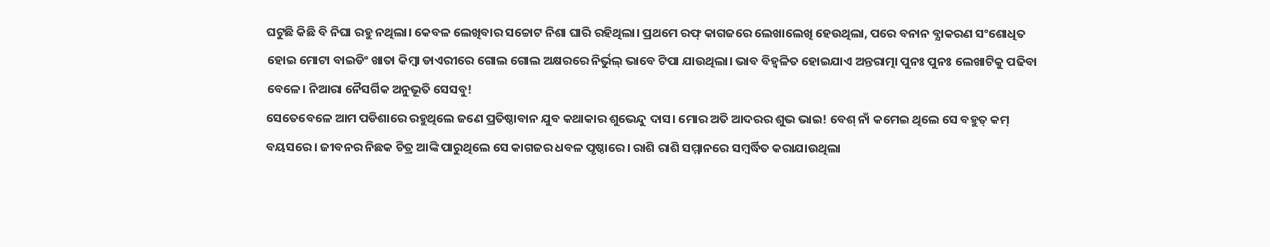ଘଟୁଛି କିଛି ବି ନିଘା ରହୁ ନଥିଲା। କେବଳ ଲେଖିବାର ସଚ୍ଚୋଟ ନିଶା ଘାରି ରହିଥିଲା। ପ୍ରଥମେ ରଫ୍ କାଗଜରେ ଲେଖାଲେଖି ହେଉଥିଲା, ପରେ ବନାନ ବ୍ଯାକରଣ ସଂଶୋଧିତ ହୋଇ ମୋଟା ବାଇଡିଂ ଖାତା କିମ୍ବା ଡାଏରୀରେ ଗୋଲ ଗୋଲ ଅକ୍ଷରରେ ନିର୍ଭୁଲ୍ ଭାବେ ଟିପା ଯାଉଥିଲା। ଭାବ ବିହ୍ୱଳିତ ହୋଇଯାଏ ଅନ୍ତରାତ୍ମା ପୁନଃ ପୁନଃ ଲେଖାଟିକୁ ପଢିବା ବେଳେ। ନିଆରା ନୈସର୍ଗିକ ଅନୁଭୂତି ସେସବୁ!
ସେତେବେଳେ ଆମ ପଡିଶାରେ ରହୁଥିଲେ ଜଣେ ପ୍ରତିଷ୍ଠାବାନ ଯୁବ କଥାକାର ଶୁଭେନ୍ଦୁ ଦାସ। ମୋର ଅତି ଆଦରର ଶୁଭ ଭାଇ! ବେଶ୍ ନାଁ କମେଇ ଥିଲେ ସେ ବହୁତ୍ କମ୍ ବୟସରେ। ଜୀବନର ନିଛକ ଚିତ୍ର ଆଙ୍କି ପାରୁଥିଲେ ସେ କାଗଜର ଧବଳ ପୃଷ୍ଠାରେ। ରାଶି ରାଶି ସମ୍ମାନରେ ସମ୍ବର୍ଦ୍ଧିତ କରାଯାଉଥିଲା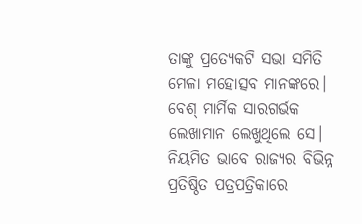ତାଙ୍କୁ ପ୍ରତ୍ୟେକଟି ସଭା ସମିତି ମେଳା ମହୋତ୍ସବ ମାନଙ୍କରେ। ବେଶ୍ ମାର୍ମିକ ସାରଗର୍ଭକ ଲେଖାମାନ ଲେଖୁଥିଲେ ସେ। ନିୟମିତ ଭାବେ ରାଜ୍ୟର ବିଭିନ୍ନ ପ୍ରତିଷ୍ଠିତ ପତ୍ରପତ୍ରିକାରେ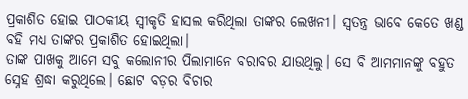ପ୍ରକାଶିତ ହୋଇ ପାଠକୀୟ ସ୍ବୀକୃତି ହାସଲ କରିଥିଲା ତାଙ୍କର ଲେଖନୀ। ସ୍ବତନ୍ତ୍ର ଭାବେ କେତେ ଖଣ୍ଡ ବହି ମଧ୍ଯ ତାଙ୍କର ପ୍ରକାଶିତ ହୋଇଥିଲା।
ତାଙ୍କ ପାଖକୁ ଆମେ ସବୁ କଲୋନୀର ପିଲାମାନେ ବରାବର ଯାଉଥିଲୁ। ସେ ବି ଆମମାନଙ୍କୁ ବହୁତ ସ୍ନେହ ଶ୍ରଦ୍ଧା କରୁଥିଲେ। ଛୋଟ ବଡ଼ର ବିଚାର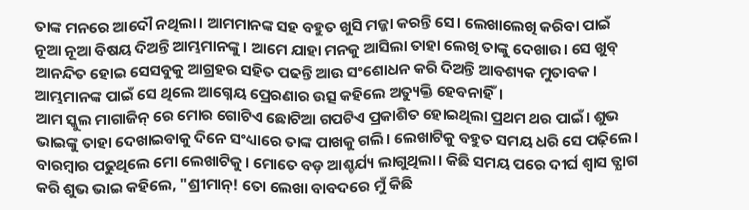ତାଙ୍କ ମନରେ ଆଦୌ ନଥିଲା। ଆମମାନଙ୍କ ସହ ବହୁତ ଖୁସି ମଜ୍ଜା କରନ୍ତି ସେ। ଲେଖାଲେଖି କରିବା ପାଇଁ ନୂଆ ନୂଆ ବିଷୟ ଦିଅନ୍ତି ଆମ୍ଭମାନଙ୍କୁ। ଆମେ ଯାହା ମନକୁ ଆସିଲା ତାହା ଲେଖି ତାଙ୍କୁ ଦେଖାଉ। ସେ ଖୁବ୍ ଆନନ୍ଦିତ ହୋଇ ସେସବୁକୁ ଆଗ୍ରହର ସହିତ ପଢନ୍ତି ଆଉ ସଂଶୋଧନ କରି ଦିଅନ୍ତି ଆବଶ୍ୟକ ମୁତାବକ। ଆମ୍ଭମାନଙ୍କ ପାଇଁ ସେ ଥିଲେ ଆଗ୍ନେୟ ପ୍ରେରଣାର ଉତ୍ସ କହିଲେ ଅତ୍ୟୁକ୍ତି ହେବନାହିଁ।
ଆମ ସ୍କୁଲ ମାଗାଜିନ୍ ରେ ମୋର ଗୋଟିଏ ଛୋଟିଆ ଗପଟିଏ ପ୍ରକାଶିତ ହୋଇଥିଲା ପ୍ରଥମ ଥର ପାଇଁ। ଶୁଭ ଭାଇଙ୍କୁ ତାହା ଦେଖାଇବାକୁ ଦିନେ ସଂଧ୍ୟାରେ ତାଙ୍କ ପାଖକୁ ଗଲି। ଲେଖାଟିକୁ ବହୁତ ସମୟ ଧରି ସେ ପଢ଼ିଲେ। ବାରମ୍ବାର ପଢୁଥିଲେ ମୋ ଲେଖାଟିକୁ। ମୋତେ ବଡ଼ ଆଶ୍ଚର୍ଯ୍ୟ ଲାଗୁଥିଲା। କିଛି ସମୟ ପରେ ଦୀର୍ଘ ଶ୍ବାସ ତ୍ଯାଗ କରି ଶୁଭ ଭାଇ କହିଲେ, "ଶ୍ରୀମାନ୍! ତୋ ଲେଖା ବାବଦରେ ମୁଁ କିଛି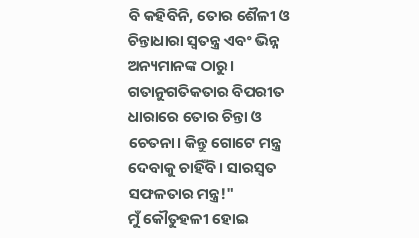ବି କହିବିନି, ତୋର ଶୈଳୀ ଓ ଚିନ୍ତାଧାରା ସ୍ବତନ୍ତ୍ର ଏବଂ ଭିନ୍ନ ଅନ୍ୟମାନଙ୍କ ଠାରୁ। ଗତାନୁଗତିକତାର ବିପରୀତ ଧାରାରେ ତୋର ଚିନ୍ତା ଓ ଚେତନା। କିନ୍ତୁ ଗୋଟେ ମନ୍ତ୍ର ଦେବାକୁ ଚାହିଁବି। ସାରସ୍ବତ ସଫଳତାର ମନ୍ତ୍ର!"
ମୁଁ କୌତୁହଳୀ ହୋଇ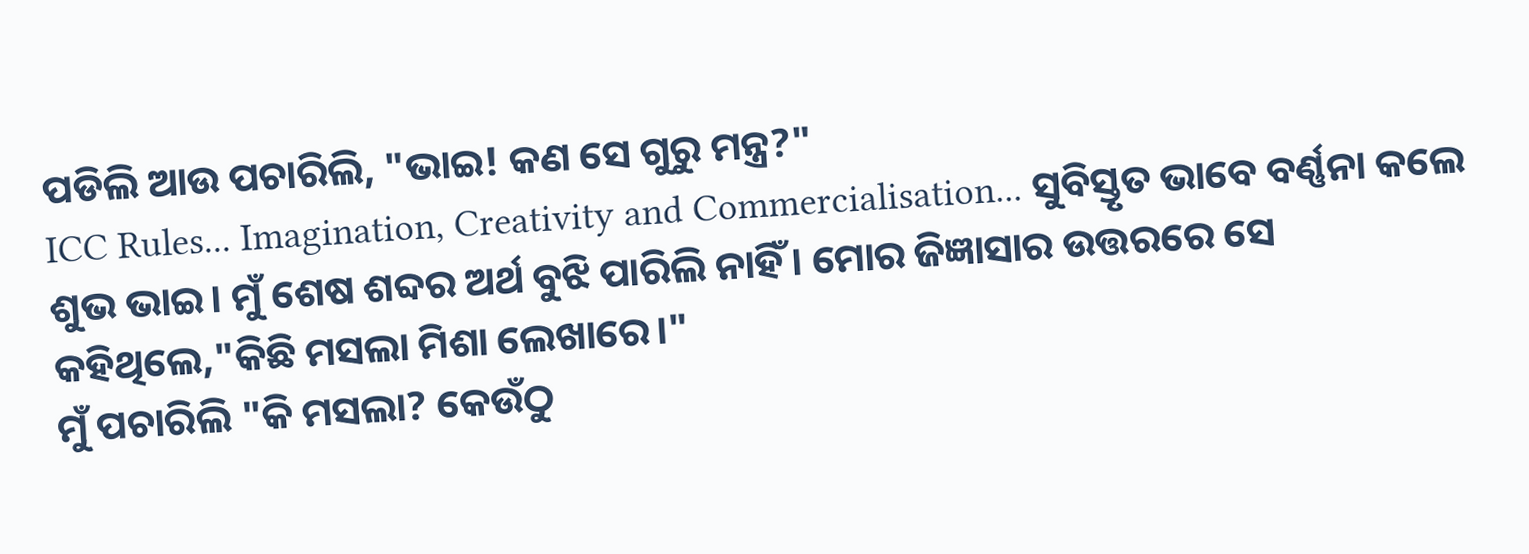ପଡିଲି ଆଉ ପଚାରିଲି, "ଭାଇ! କଣ ସେ ଗୁରୁ ମନ୍ତ୍ର?"
ICC Rules... Imagination, Creativity and Commercialisation... ସୁବିସ୍ତୃତ ଭାବେ ବର୍ଣ୍ଣନା କଲେ ଶୁଭ ଭାଇ। ମୁଁ ଶେଷ ଶବ୍ଦର ଅର୍ଥ ବୁଝି ପାରିଲି ନାହିଁ। ମୋର ଜିଜ୍ଞାସାର ଉତ୍ତରରେ ସେ କହିଥିଲେ,"କିଛି ମସଲା ମିଶା ଲେଖାରେ।"
ମୁଁ ପଚାରିଲି "କି ମସଲା? କେଉଁଠୁ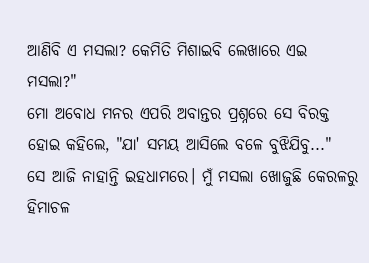ଆଣିବି ଏ ମସଲା? କେମିତି ମିଶାଇବି ଲେଖାରେ ଏଇ ମସଲା?"
ମୋ ଅବୋଧ ମନର ଏପରି ଅବାନ୍ତର ପ୍ରଶ୍ନରେ ସେ ବିରକ୍ତ ହୋଇ କହିଲେ, "ଯା' ସମୟ ଆସିଲେ ବଳେ ବୁଝିଯିବୁ..."
ସେ ଆଜି ନାହାନ୍ତି ଇହଧାମରେ। ମୁଁ ମସଲା ଖୋଜୁଛି କେରଳରୁ ହିମାଚଳ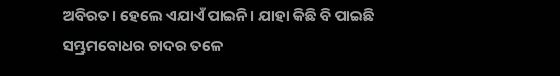ଅବିରତ। ହେଲେ ଏଯାଏଁ ପାଇନି। ଯାହା କିଛି ବି ପାଇଛି ସମ୍ଭ୍ରମବୋଧର ଚାଦର ତଳେ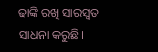ଢାଙ୍କି ରଖି ସାରସ୍ଵତ ସାଧନା କରୁଛି।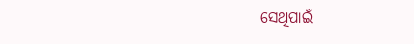ସେଥିପାଇଁ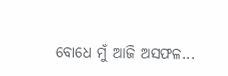ବୋଧେ ମୁଁ ଆଜି ଅସଫଳ...